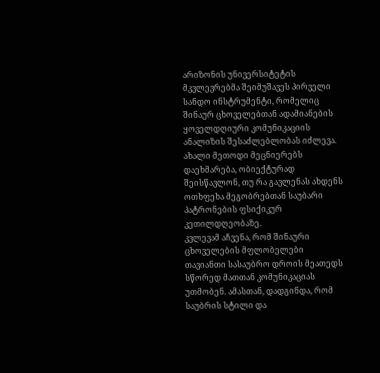არიზონის უნივერსიტეტის მკვლევრებმა შეიმუშავეს პირველი სანდო ინსტრუმენტი, რომელიც შინაურ ცხოველებთან ადამიანების ყოველდღიური კომუნიკაციის ანალიზის შესაძლებლობას იძლევა. ახალი მეთოდი მეცნიერებს დაეხმარება, ობიექტურად შეისწავლონ, თუ რა გავლენას ახდენს ოთხფეხა მეგობრებთან საუბარი პატრონების ფსიქიკურ კეთილდღეობაზე.
კვლევამ აჩვენა, რომ შინაური ცხოველების მფლობელები თავიანთი სასაუბრო დროის მეათედს სწორედ მათთან კომუნიკაციას უთმობენ. ამასთან, დადგინდა, რომ საუბრის სტილი და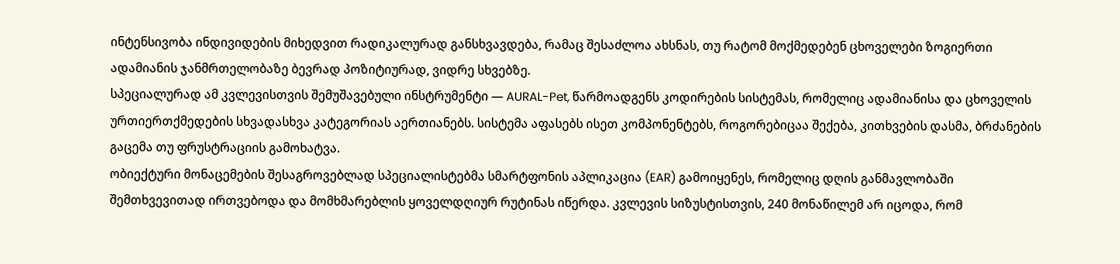ინტენსივობა ინდივიდების მიხედვით რადიკალურად განსხვავდება, რამაც შესაძლოა ახსნას, თუ რატომ მოქმედებენ ცხოველები ზოგიერთი ადამიანის ჯანმრთელობაზე ბევრად პოზიტიურად, ვიდრე სხვებზე.
სპეციალურად ამ კვლევისთვის შემუშავებული ინსტრუმენტი — AURAL-Pet, წარმოადგენს კოდირების სისტემას, რომელიც ადამიანისა და ცხოველის ურთიერთქმედების სხვადასხვა კატეგორიას აერთიანებს. სისტემა აფასებს ისეთ კომპონენტებს, როგორებიცაა შექება, კითხვების დასმა, ბრძანების გაცემა თუ ფრუსტრაციის გამოხატვა.
ობიექტური მონაცემების შესაგროვებლად სპეციალისტებმა სმარტფონის აპლიკაცია (EAR) გამოიყენეს, რომელიც დღის განმავლობაში შემთხვევითად ირთვებოდა და მომხმარებლის ყოველდღიურ რუტინას იწერდა. კვლევის სიზუსტისთვის, 240 მონაწილემ არ იცოდა, რომ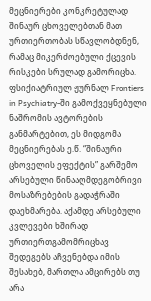მეცნიერები კონკრეტულად შინაურ ცხოველებთან მათ ურთიერთობას სწავლობდნენ, რამაც მიკერძოებული ქცევის რისკები სრულად გამორიცხა.
ფსიქიატრიულ ჟურნალ Frontiers in Psychiatry-ში გამოქვეყნებული ნაშრომის ავტორების განმარტებით, ეს მიდგომა მეცნიერებას ე.წ. “შინაური ცხოველის ეფექტის” გარშემო არსებული წინააღმდეგობრივი მოსაზრებების გადაჭრაში დაეხმარება. აქამდე არსებული კვლევები ხშირად ურთიერთგამომრიცხავ შედეგებს აჩვენებდა იმის შესახებ, მართლა ამცირებს თუ არა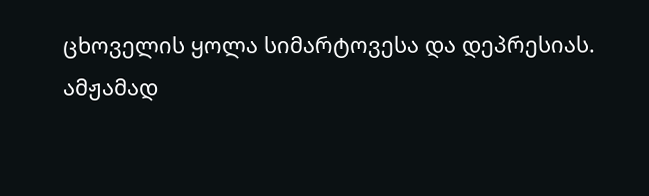ცხოველის ყოლა სიმარტოვესა და დეპრესიას.
ამჟამად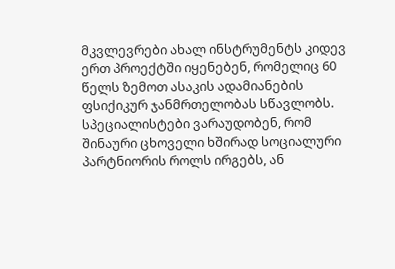მკვლევრები ახალ ინსტრუმენტს კიდევ ერთ პროექტში იყენებენ, რომელიც 60 წელს ზემოთ ასაკის ადამიანების ფსიქიკურ ჯანმრთელობას სწავლობს. სპეციალისტები ვარაუდობენ, რომ შინაური ცხოველი ხშირად სოციალური პარტნიორის როლს ირგებს, ან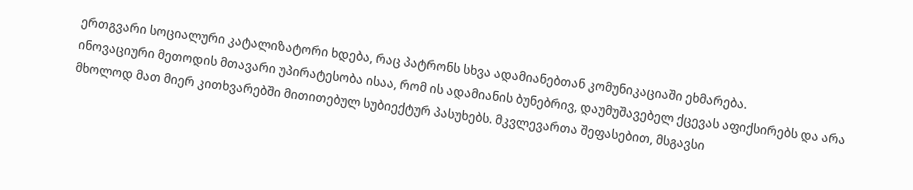ერთგვარი სოციალური კატალიზატორი ხდება, რაც პატრონს სხვა ადამიანებთან კომუნიკაციაში ეხმარება.
ინოვაციური მეთოდის მთავარი უპირატესობა ისაა, რომ ის ადამიანის ბუნებრივ, დაუმუშავებელ ქცევას აფიქსირებს და არა მხოლოდ მათ მიერ კითხვარებში მითითებულ სუბიექტურ პასუხებს. მკვლევართა შეფასებით, მსგავსი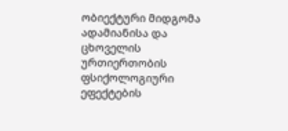ობიექტური მიდგომა ადამიანისა და ცხოველის ურთიერთობის ფსიქოლოგიური ეფექტების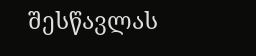შესწავლას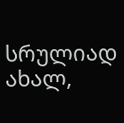სრულიად ახალ,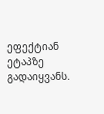ეფექტიან ეტაპზე გადაიყვანს.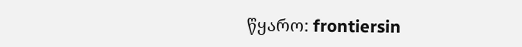წყარო: frontiersin